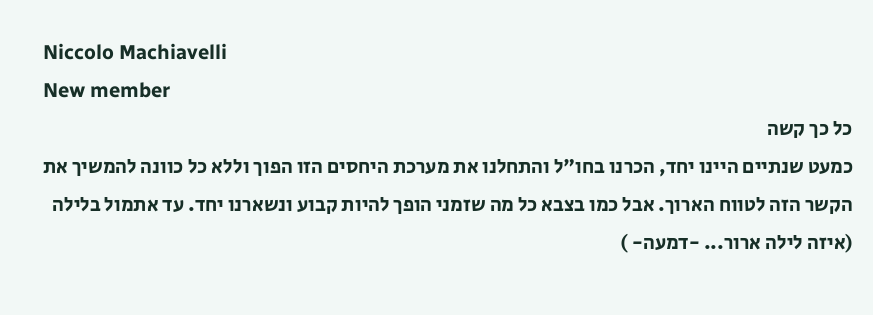Niccolo Machiavelli
New member
כל כך קשה
כמעט שנתיים היינו יחד, הכרנו בחו"ל והתחלנו את מערכת היחסים הזו הפוך וללא כל כוונה להמשיך את הקשר הזה לטווח הארוך. אבל כמו בצבא כל מה שזמני הופך להיות קבוע ונשארנו יחד. עד אתמול בלילה (איזה לילה ארור... -דמעה- )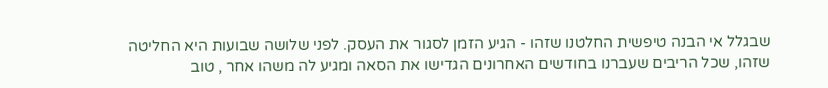שבגלל אי הבנה טיפשית החלטנו שזהו - הגיע הזמן לסגור את העסק. לפני שלושה שבועות היא החליטה שזהו, שכל הריבים שעברנו בחודשים האחרונים הגדישו את הסאה ומגיע לה משהו אחר , טוב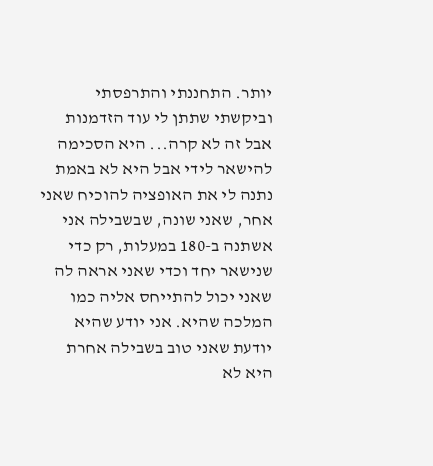יותר. התחננתי והתרפסתי וביקשתי שתתן לי עוד הזדמנות אבל זה לא קרה... היא הסכימה להישאר לידי אבל היא לא באמת נתנה לי את האופציה להוכיח שאני אחר, שאני שונה, שבשבילה אני אשתנה ב-180 במעלות, רק כדי שנישאר יחד וכדי שאני אראה לה שאני יכול להתייחס אליה כמו המלכה שהיא. אני יודע שהיא יודעת שאני טוב בשבילה אחרת היא לא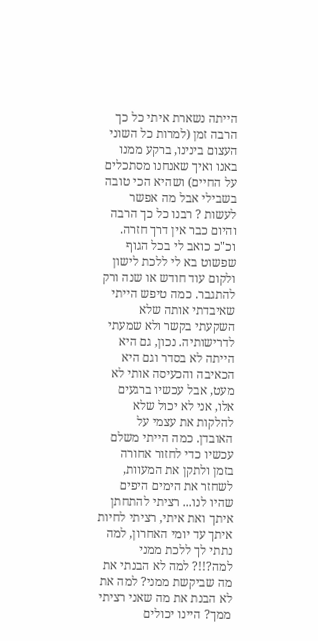הייתה נשארת איתי כל כך הרבה זמן (למרות כל השוני העצום בינינו, ברקע ממנו באנו ואיך שאנחנו מסתכלים על החיים) ושהיא הכי טובה בשבילי אבל מה אפשר לעשות ? רבנו כל כך הרבה והיום כבר אין דרך חזרה. וכ"כ כואב לי בכל הגוף שפשוט בא לי ללכת לישון ולקום עוד חודש או שנה ורק להתגבר. כמה טיפש הייתי שאיבדתי אותה שלא השקעתי בקשר ולא שמעתי לדרישותיה. נכון, גם היא הייתה לא בסדר וגם היא הכאיבה והכעיסה אותי לא מעט, אבל עכשיו ברגעים אלו, אני לא יכול שלא להלקות את עצמי על האובדן. כמה הייתי משלם עכשיו כדי לחזור אחורה בזמן ולתקן את המעוות, לשחזר את הימים היפים שהיו לנו... רציתי להתחתן איתך ואת איתי, רציתי לחיות איתך עד יומי האחרון, למה נתתי לך ללכת ממני למה?!!? למה לא הבנתי את מה שביקשת ממני? למה את לא הבנת את מה שאני רציתי ממך? היינו יכולים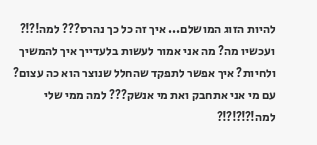להיות הזוג המושלם... איך זה כל כך נהרס??? למה!?!? ועכשיו מה? מה אני אמור לעשות בלעדייך איך להמשיך ולחיות? איך אפשר לתפקד שהחלל שנוצר הוא כה עצום? עם מי אני אתחבק ואת מי אנשק??? למה ממי שלי למה!?!?!?!?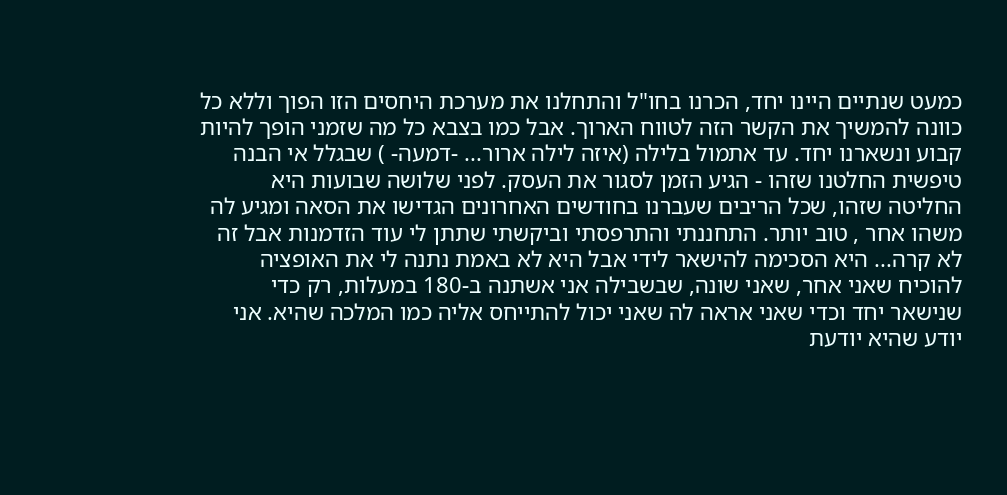כמעט שנתיים היינו יחד, הכרנו בחו"ל והתחלנו את מערכת היחסים הזו הפוך וללא כל כוונה להמשיך את הקשר הזה לטווח הארוך. אבל כמו בצבא כל מה שזמני הופך להיות קבוע ונשארנו יחד. עד אתמול בלילה (איזה לילה ארור... -דמעה- ) שבגלל אי הבנה טיפשית החלטנו שזהו - הגיע הזמן לסגור את העסק. לפני שלושה שבועות היא החליטה שזהו, שכל הריבים שעברנו בחודשים האחרונים הגדישו את הסאה ומגיע לה משהו אחר , טוב יותר. התחננתי והתרפסתי וביקשתי שתתן לי עוד הזדמנות אבל זה לא קרה... היא הסכימה להישאר לידי אבל היא לא באמת נתנה לי את האופציה להוכיח שאני אחר, שאני שונה, שבשבילה אני אשתנה ב-180 במעלות, רק כדי שנישאר יחד וכדי שאני אראה לה שאני יכול להתייחס אליה כמו המלכה שהיא. אני יודע שהיא יודעת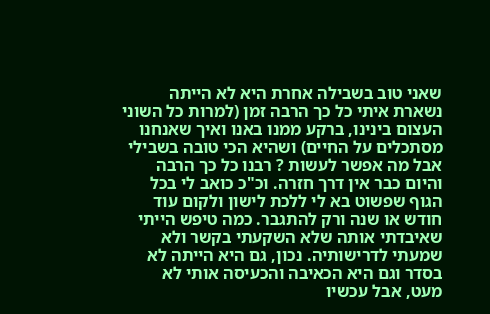שאני טוב בשבילה אחרת היא לא הייתה נשארת איתי כל כך הרבה זמן (למרות כל השוני העצום בינינו, ברקע ממנו באנו ואיך שאנחנו מסתכלים על החיים) ושהיא הכי טובה בשבילי אבל מה אפשר לעשות ? רבנו כל כך הרבה והיום כבר אין דרך חזרה. וכ"כ כואב לי בכל הגוף שפשוט בא לי ללכת לישון ולקום עוד חודש או שנה ורק להתגבר. כמה טיפש הייתי שאיבדתי אותה שלא השקעתי בקשר ולא שמעתי לדרישותיה. נכון, גם היא הייתה לא בסדר וגם היא הכאיבה והכעיסה אותי לא מעט, אבל עכשיו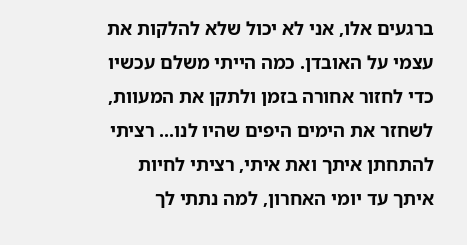ברגעים אלו, אני לא יכול שלא להלקות את עצמי על האובדן. כמה הייתי משלם עכשיו כדי לחזור אחורה בזמן ולתקן את המעוות, לשחזר את הימים היפים שהיו לנו... רציתי להתחתן איתך ואת איתי, רציתי לחיות איתך עד יומי האחרון, למה נתתי לך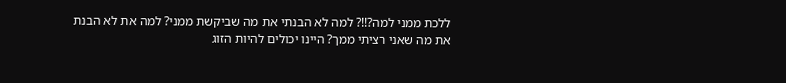ללכת ממני למה?!!? למה לא הבנתי את מה שביקשת ממני? למה את לא הבנת את מה שאני רציתי ממך? היינו יכולים להיות הזוג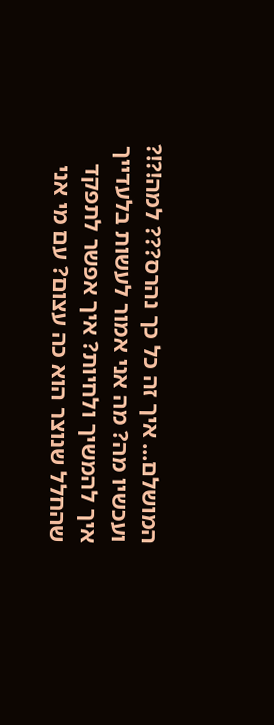המושלם... איך זה כל כך נהרס??? למה!?!? ועכשיו מה? מה אני אמור לעשות בלעדייך איך להמשיך ולחיות? איך אפשר לתפקד שהחלל שנוצר הוא כה עצום? עם מי אני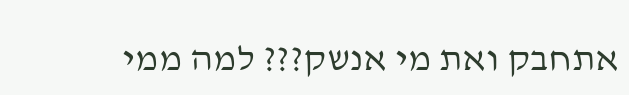אתחבק ואת מי אנשק??? למה ממי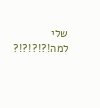שלי למה!?!?!?!?